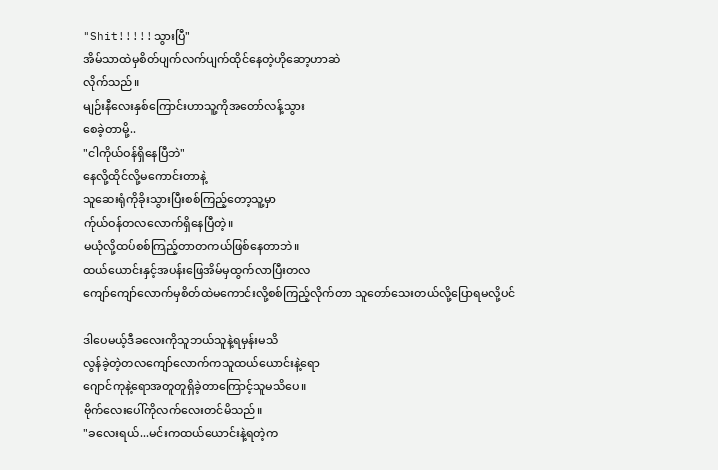"Shit!!!!!သွားပြီ"
အိမ်သာထဲမှစိတ်ပျက်လက်ပျက်ထိုင်နေတဲ့ဟိုဆော့ဟာဆဲ
လိုက်သည်။
မျဉ်းနီလေးနှစ်ကြောင်းဟာသူ့ကိုအတော်လန့်သွား
စေခဲ့တာမို့..
"ငါကိုယ်ဝန်ရှိနေပြီဘဲ"
နေလို့ထိုင်လို့မကောင်းတာနဲ့
သူဆေးရုံကိုခိုးသွားပြီးစစ်ကြည့်တော့သူ့မှာ
က်ုယ်ဝန်တလလောက်ရှိနေပြီတဲ့။
မယုံလို့ထပ်စစ်ကြည့်တာတကယ်ဖြစ်နေတာဘဲ။
ထယ်ယောင်းနှင့်အပန်းဖြေအိမ်မှထွက်လာပြီးတလ
ကျော်ကျော်လောက်မှစိတ်ထဲမကောင်းလို့စစ်ကြည့်လိုက်တာ သူတော်သေးတယ်လို့ပြောရမလို့ပင်

ဒါပေမယ့်ဒီခလေးကိုသူဘယ်သူနဲ့ရမှန်းမသိ
လွန်ခဲ့တဲ့တလကျော်လောက်ကသူထယ်ယောင်းနဲ့ရော
ဂျောင်ကုနဲ့ရောအတူတူရှိခဲ့တာကြောင့်သူမသိပေ။
ဗိုက်လေးပေါ်ကိုလက်လေးတင်မိသည်။
"ခလေးရယ်...မင်းကထယ်ယောင်းနဲ့ရတဲ့က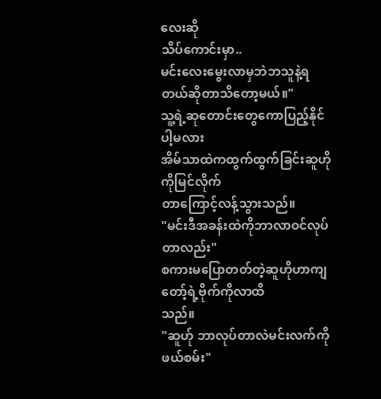လေးဆို
သိပ်ကောင်းမှာ..
မင်းလေးမွေးလာမှဘဲဘသူနဲ့ရတယ်ဆိုတာသိတော့မယ်။"
သူ့ရဲ့ဆုတောင်းတွေကောပြည့်နိုင်ပါ့မလား
အိမ်သာထဲကထွက်ထွက်ခြင်းဆူဟိုကိုမြင်လိုက်
တာကြောင့်လန့်သွားသည်။
"မင်းဒီအခန်းထဲကိုဘာလာဝင်လုပ်တာလည်း"
စကားမပြောတတ်တဲ့ဆူဟိုဟာကျတော့်ရဲ့ဗိုက်ကိုလာထိ
သည်။
"ဆူဟ်ု ဘာလုပ်တာလဲမင်းလက်ကိုဖယ်စမ်း"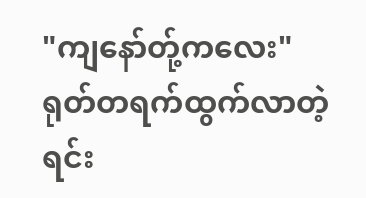"ကျနော်တ်ု့ကလေး"
ရုတ်တရက်ထွက်လာတဲ့ရင်း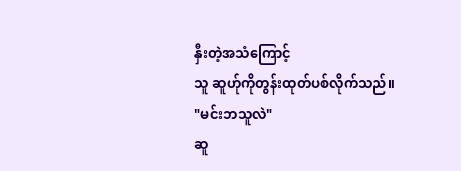နှီးတဲ့အသံကြောင့်
သူ ဆူဟ်ုကိုတွန်းထုတ်ပစ်လိုက်သည်။
"မင်းဘသူလဲ"
ဆူ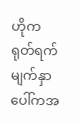ဟိုက
ရုတ်ရက်မျက်နှာပေါ်ကအ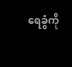ရေခွံကို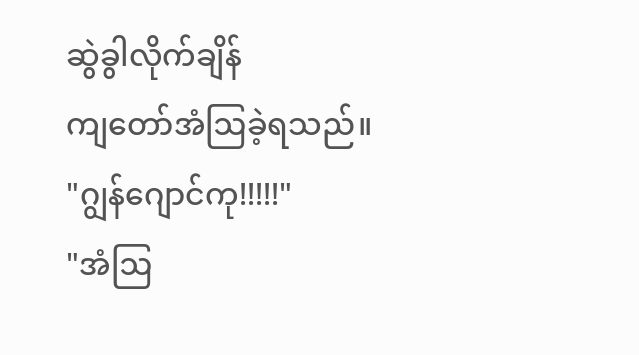ဆွဲခွါလိုက်ချိန်
ကျတော်အံဩခဲ့ရသည်။
"ဂျွန်ဂျောင်ကု!!!!!"
"အံဩ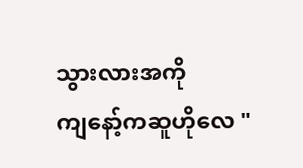သွားလားအကို
ကျနော့်ကဆူဟိုလေ "